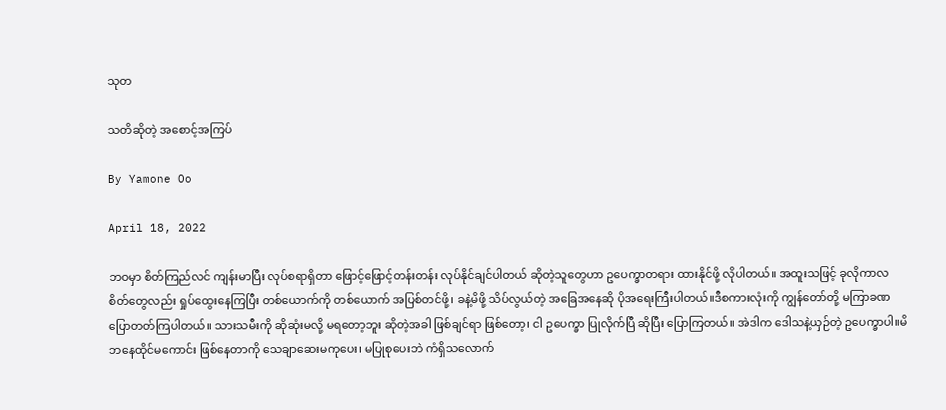သုတ

သတိဆိုတဲ့ အစောင့်အကြပ်

By Yamone Oo

April 18, 2022

ဘဝမှာ စိတ်ကြည်လင် ကျန်းမာပြီး လုပ်စရာရှိတာ ဖြောင့်ဖြောင့်တန်းတန်း လုပ်နိုင်ချင်ပါတယ် ဆိုတဲ့သူတွေဟာ ဥပေက္ခာတရား ထားနိုင်ဖို့ လိုပါတယ်။ အထူးသဖြင့် ခုလိုကာလ စိတ်တွေလည်း ရှုပ်ထွေးနေကြပြီး တစ်ယောက်ကို တစ်ယောက် အပြစ်တင်ဖို့၊ ခနဲ့မိဖို့ သိပ်လွယ်တဲ့ အခြေအနေဆို ပိုအရေးကြီးပါတယ်။ဒီစကားလုံးကို ကျွန်တော်တို့ မကြာခဏ ပြောတတ်ကြပါတယ်။ သားသမီးကို ဆိုဆုံးမလို့ မရတော့ဘူး ဆိုတဲ့အခါ ဖြစ်ချင်ရာ ဖြစ်တော့၊ ငါ ဥပေက္ခာ ပြုလိုက်ပြီ ဆိုပြီး ပြောကြတယ်။ အဲဒါက ဒေါသနဲ့ယှဉ်တဲ့ ဥပေက္ခာပါ။မိဘနေထိုင်မကောင်း ဖြစ်နေတာကို သေချာဆေးမကုပေး၊ မပြုစုပေးဘဲ ကံရှိသလောက်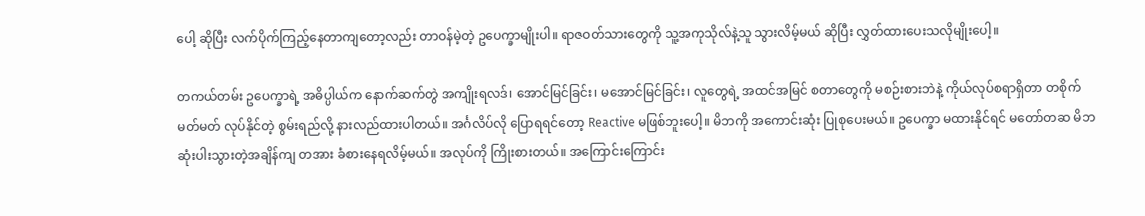ပေါ့ ဆိုပြီး လက်ပိုက်ကြည့်နေတာကျတော့လည်း တာဝန်မဲ့တဲ့ ဥပေက္ခာမျိုးပါ။ ရာဇဝတ်သားတွေကို သူ့အကုသိုလ်နဲ့သူ သွားလိမ့်မယ် ဆိုပြီး လွှတ်ထားပေးသလိုမျိုးပေါ့။

တကယ်တမ်း ဥပေက္ခာရဲ့ အဓိပ္ပါယ်က နောက်ဆက်တွဲ အကျိုးရလဒ်၊ အောင်မြင်ခြင်း၊ မအောင်မြင်ခြင်း၊ လူတွေရဲ့ အထင်အမြင် စတာတွေကို မစဉ်းစားဘဲနဲ့ ကိုယ်လုပ်စရာရှိတာ တစိုက်မတ်မတ် လုပ်နိုင်တဲ့ စွမ်းရည်လို့ နားလည်ထားပါတယ်။ အင်္ဂလိပ်လို ပြောရရင်တော့ Reactive မဖြစ်ဘူးပေါ့။ မိဘကို အကောင်းဆုံး ပြုစုပေးမယ်။ ဥပေက္ခာ မထားနိုင်ရင် မတော်တဆ မိဘဆုံးပါးသွားတဲ့အချိန်ကျ တအား ခံစားနေရလိမ့်မယ်။ အလုပ်ကို ကြိုးစားတယ်။ အကြောင်းကြောင်း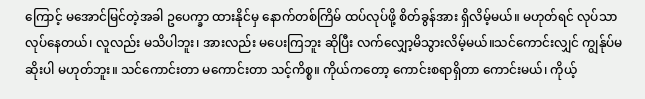ကြောင့် မအောင်မြင်တဲ့အခါ ဥပေက္ခာ ထားနိုင်မှ နောက်တစ်ကြိမ် ထပ်လုပ်ဖို့ စိတ်ခွန်အား ရှိလိမ့်မယ်။ မဟုတ်ရင် လုပ်သာလုပ်နေတယ်၊ လူလည်း မသိပါဘူး၊ အားလည်း မပေးကြဘူး ဆိုပြီး လက်လျှော့မိသွားလိမ့်မယ်။သင်ကောင်းလျှင် ကျွန်ုပ်မဆိုးပါ မဟုတ်ဘူး။ သင်ကောင်းတာ မကောင်းတာ သင့်ကိစ္စ။ ကိုယ်ကတော့ ကောင်းစရာရှိတာ ကောင်းမယ်၊ ကိုယ့်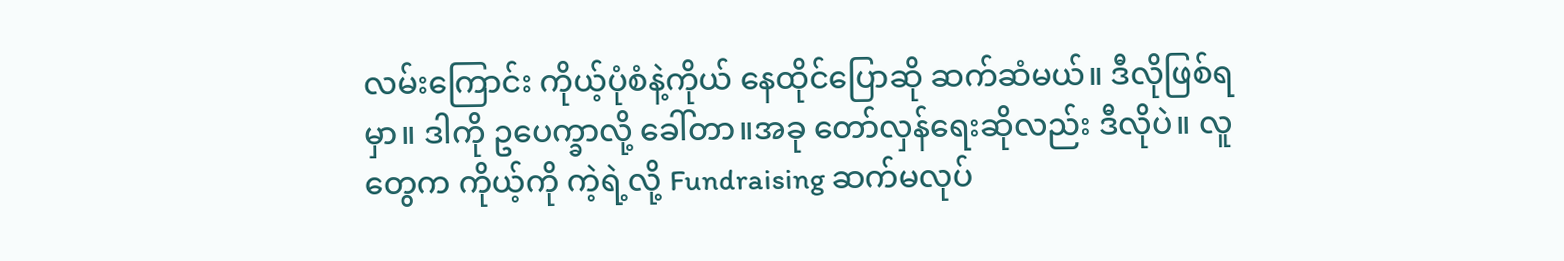လမ်းကြောင်း ကိုယ့်ပုံစံနဲ့ကိုယ် နေထိုင်ပြောဆို ဆက်ဆံမယ်။ ဒီလိုဖြစ်ရမှာ။ ဒါကို ဥပေက္ခာလို့ ခေါ်တာ။အခု တော်လှန်ရေးဆိုလည်း ဒီလိုပဲ။ လူတွေက ကိုယ့်ကို ကဲ့ရဲ့လို့ Fundraising ဆက်မလုပ်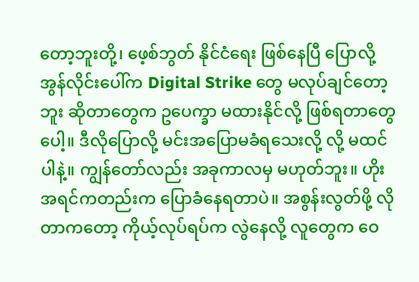တော့ဘူးတို့၊ ဖေ့စ်ဘွတ် နိုင်ငံရေး ဖြစ်နေပြီ ပြောလို့ အွန်လိုင်းပေါ်က Digital Strike တွေ မလုပ်ချင်တော့ဘူး ဆိုတာတွေက ဥပေက္ခာ မထားနိုင်လို့ ဖြစ်ရတာတွေပေါ့။ ဒီလိုပြောလို့ မင်းအပြောမခံရသေးလို့ လို့ မထင်ပါနဲ့။ ကျွန်တော်လည်း အခုကာလမှ မဟုတ်ဘူး။ ဟိုးအရင်ကတည်းက ပြောခံနေရတာပဲ။ အစွန်းလွတ်ဖို့ လိုတာကတော့ ကိုယ့်လုပ်ရပ်က လွဲနေလို့ လူတွေက ဝေ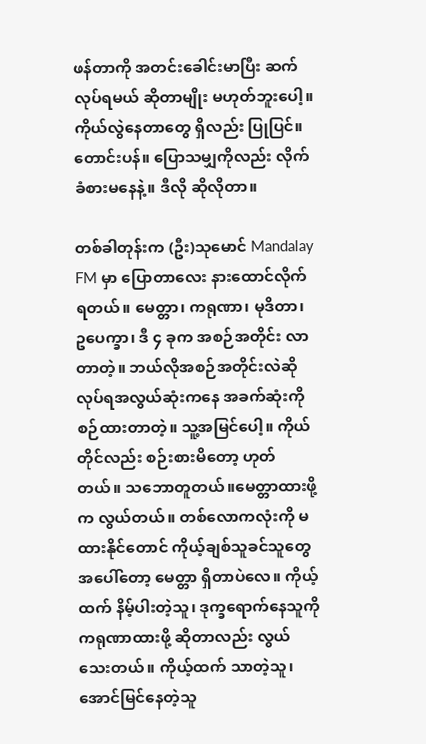ဖန်တာကို အတင်းခေါင်းမာပြီး ဆက်လုပ်ရမယ် ဆိုတာမျိုး မဟုတ်ဘူးပေါ့။ ကိုယ်လွဲနေတာတွေ ရှိလည်း ပြုပြင်။ တောင်းပန်။ ပြောသမျှကိုလည်း လိုက်ခံစားမနေနဲ့။ ဒီလို ဆိုလိုတာ။

တစ်ခါတုန်းက (ဦး)သုမောင် Mandalay FM မှာ ပြောတာလေး နားထောင်လိုက်ရတယ်။ မေတ္တာ၊ ကရုဏာ၊ မုဒိတာ၊ ဥပေက္ခာ၊ ဒီ ၄ ခုက အစဉ်အတိုင်း လာတာတဲ့။ ဘယ်လိုအစဉ်အတိုင်းလဲဆို လုပ်ရအလွယ်ဆုံးကနေ အခက်ဆုံးကို စဉ်ထားတာတဲ့။ သူ့အမြင်ပေါ့။ ကိုယ်တိုင်လည်း စဉ်းစားမိတော့ ဟုတ်တယ်။ သဘောတူတယ်။မေတ္တာထားဖို့က လွယ်တယ်။ တစ်လောကလုံးကို မထားနိုင်တောင် ကိုယ့်ချစ်သူခင်သူတွေအပေါ်တော့ မေတ္တာ ရှိတာပဲလေ။ ကိုယ့်ထက် နိမ့်ပါးတဲ့သူ၊ ဒုက္ခရောက်နေသူကို ကရုဏာထားဖို့ ဆိုတာလည်း လွယ်သေးတယ်။ ကိုယ့်ထက် သာတဲ့သူ၊ အောင်မြင်နေတဲ့သူ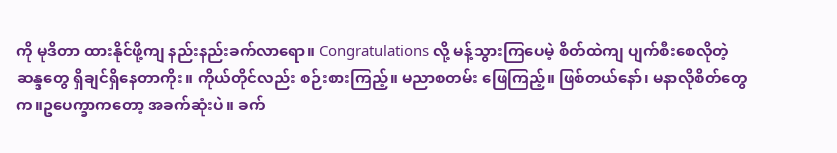ကို မုဒိတာ ထားနိုင်ဖို့ကျ နည်းနည်းခက်လာရော။ Congratulations လို့ မန့်သွားကြပေမဲ့ စိတ်ထဲကျ ပျက်စီးစေလိုတဲ့ ဆန္ဒတွေ ရှိချင်ရှိနေတာကိုး။ ကိုယ်တိုင်လည်း စဉ်းစားကြည့်။ မညာစတမ်း ဖြေကြည့်။ ဖြစ်တယ်နော်၊ မနာလိုစိတ်တွေက။ဥပေက္ခာကတော့ အခက်ဆုံးပဲ။ ခက်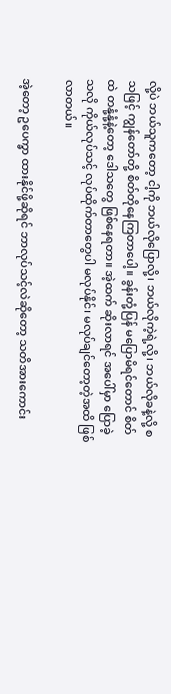လို့ပဲ ဘယ်သူကတော့ ငါ့ကို ဘယ်လိုပြောလို့၊ ဘယ်လိုကဲ့ရဲ့လို့၊ ဘယ်လိုခနဲ့လို့ စသဖြင့် ကျွန်တော်တို့ စိတ်တိုနေကြတာပေါ့။ ခွန်းတုံ့ပြန် မပြောမိရင်တောင် စိတ်ထဲ တနုံ့နုံ့နဲ့တော့ ဒေါသတွေ ဖြစ်နေရတာ။ အဲ့ထက် ဆိုးလာရင် အပေါ်မှာ ပြောခဲ့သလို ကိုယ်လုပ်သင့် လုပ်ထိုက်တာတွေပါ မလုပ်နိုင်၊ မလုပ်ချင်တော့တဲ့အထိ ဖြစ်လာတယ်။

အဲ့တော့ ဥပေက္ခာ ထားနိုင်ဖို့ဆိုရင် ဘာလုပ်သင့်လဲဆိုတော့ သတိအားကောင်း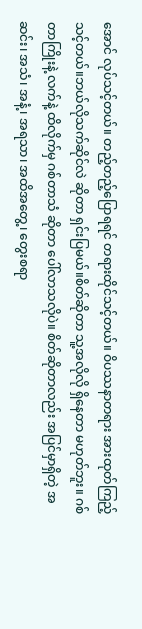အောင် လုပ်သင့်တယ်။ တည့်တည့်ပြောရရင် တရားထိုင်သင့်တယ်။ ဝိပဿနာတရား အားထုတ်ကြည့်သင့်တယ်။ဘယ်လိုသက်ဆိုင်လဲ ဆိုတာ ရှင်းပြမယ်။စိတ်ဆိုတာ သူ့အလိုလို ရှိနေတာ မဟုတ်ဘူး။ ဂစ်တာကြိုးနဲ့ လက်နဲ့ ထိလိုက်မှ ဂစ်တာသံ ဆိုတာ ပေါ်လာသလိုပဲ။ စိတ်ဆိုတာလည်း အပြင်မှာရှိတဲ့ အဆင်း၊ အသံ၊ အနံ့၊ အရသာ၊ အထိအတွေ့၊ တွေးစရာ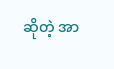ဆိုတဲ့ အာ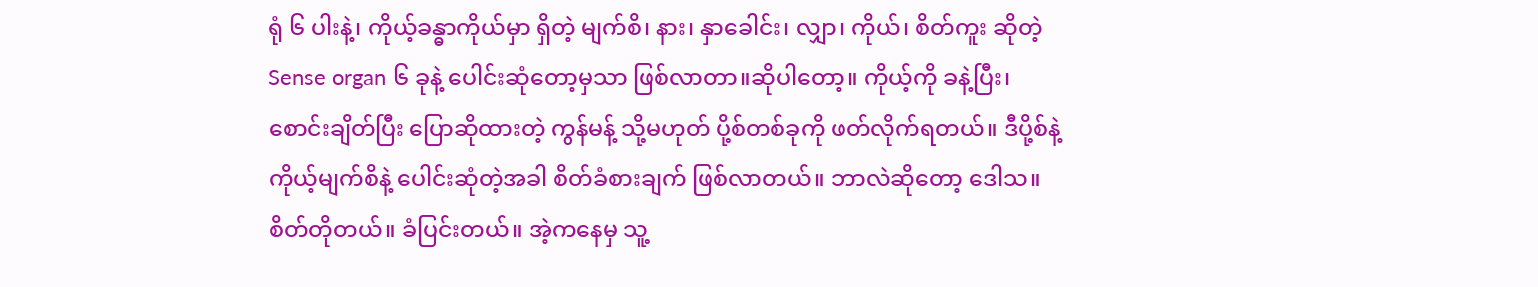ရုံ ၆ ပါးနဲ့၊ ကိုယ့်ခန္ဓာကိုယ်မှာ ရှိတဲ့ မျက်စိ၊ နား၊ နှာခေါင်း၊ လျှာ၊ ကိုယ်၊ စိတ်ကူး ဆိုတဲ့ Sense organ ၆ ခုနဲ့ ပေါင်းဆုံတော့မှသာ ဖြစ်လာတာ။ဆိုပါတော့။ ကိုယ့်ကို ခနဲ့ပြီး၊ စောင်းချိတ်ပြီး ပြောဆိုထားတဲ့ ကွန်မန့် သို့မဟုတ် ပို့စ်တစ်ခုကို ဖတ်လိုက်ရတယ်။ ဒီပို့စ်နဲ့ ကိုယ့်မျက်စိနဲ့ ပေါင်းဆုံတဲ့အခါ စိတ်ခံစားချက် ဖြစ်လာတယ်။ ဘာလဲဆိုတော့ ဒေါသ။ စိတ်တိုတယ်။ ခံပြင်းတယ်။ အဲ့ကနေမှ သူ့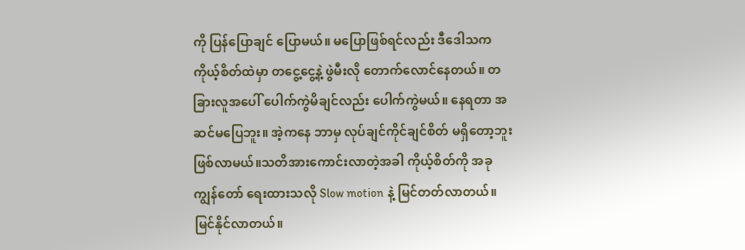ကို ပြန်ပြောချင် ပြောမယ်။ မပြောဖြစ်ရင်လည်း ဒီဒေါသက ကိုယ့်စိတ်ထဲမှာ တငွေ့ငွေ့နဲ့ ဖွဲမီးလို တောက်လောင်နေတယ်။ တခြားလူအပေါ် ပေါက်ကွဲမိချင်လည်း ပေါက်ကွဲမယ်။ နေရတာ အဆင်မပြေဘူး။ အဲ့ကနေ ဘာမှ လုပ်ချင်ကိုင်ချင်စိတ် မရှိတော့ဘူး ဖြစ်လာမယ်။သတိအားကောင်းလာတဲ့အခါ ကိုယ့်စိတ်ကို အခု ကျွန်တော် ရေးထားသလို Slow motion နဲ့ မြင်တတ်လာတယ်။ မြင်နိုင်လာတယ်။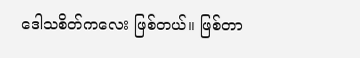ဒေါသစိတ်ကလေး ဖြစ်တယ်။ ဖြစ်တာ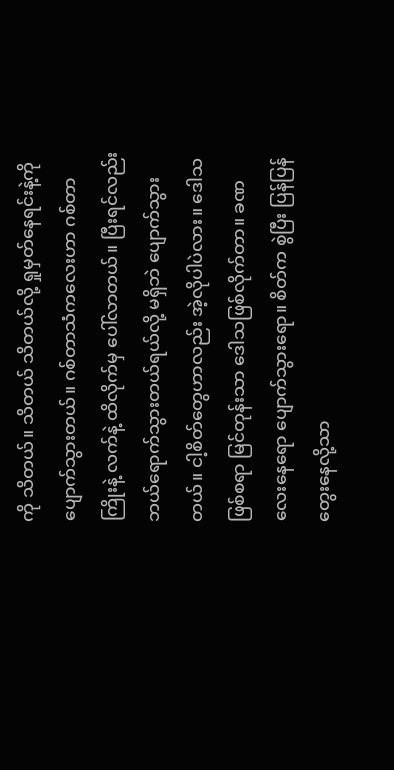ကို သိတယ်။ သိတယ် သိတယ်လို့ ရှုမှတ်နေရင်းနဲ့ကို ပျောက်သွားတယ်။ ဂစ်တာသံကလေးဟာ ဂစ်တာကြိုးနဲ့ လက်နဲ့ ထိလိုက်မှ ပေါ်လာတယ်။ ပြီးရင်လည်း ဘယ်ရောက်သွားတယ်ရယ်လို့ မရှိဘဲ ပျောက်သွားတယ်။ ငါ့စိတ်တွေဟာလည်း အဲ့လိုပါပဲလား။ ဒေါသဖြစ်စရာ မြင်တုန်းသာ ဒေါသဖြစ်လိုက်တာ။ ခဏလေးနေရော ပျောက်သွားရော။ စိတ်က စွဲပြီး ပြန်ပြန်တွေးနေလို့သာ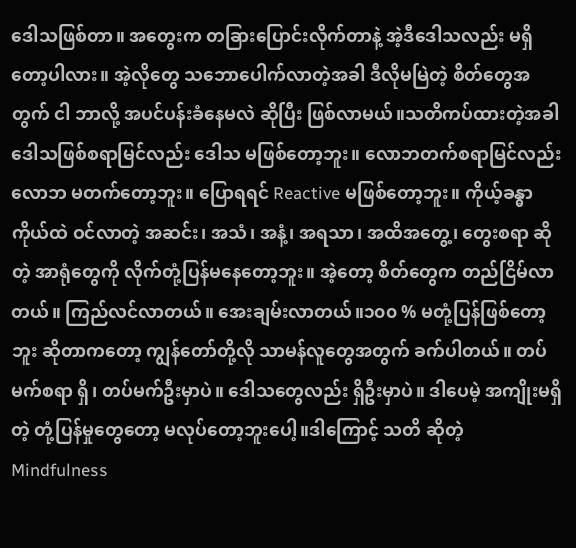ဒေါသဖြစ်တာ။ အတွေးက တခြားပြောင်းလိုက်တာနဲ့ အဲ့ဒီဒေါသလည်း မရှိတော့ပါလား။ အဲ့လိုတွေ သဘောပေါက်လာတဲ့အခါ ဒီလိုမမြဲတဲ့ စိတ်တွေအတွက် ငါ ဘာလို့ အပင်ပန်းခံနေမလဲ ဆိုပြီး ဖြစ်လာမယ်။သတိကပ်ထားတဲ့အခါ ဒေါသဖြစ်စရာမြင်လည်း ဒေါသ မဖြစ်တော့ဘူး။ လောဘတက်စရာမြင်လည်း လောဘ မတက်တော့ဘူး။ ပြောရရင် Reactive မဖြစ်တော့ဘူး။ ကိုယ့်ခန္ဓာကိုယ်ထဲ ဝင်လာတဲ့ အဆင်း၊ အသံ၊ အနံ့၊ အရသာ၊ အထိအတွေ့၊ တွေးစရာ ဆိုတဲ့ အာရုံတွေကို လိုက်တုံ့ပြန်မနေတော့ဘူး။ အဲ့တော့ စိတ်တွေက တည်ငြိမ်လာတယ်။ ကြည်လင်လာတယ်။ အေးချမ်းလာတယ်။၁၀၀ % မတုံ့ပြန်ဖြစ်တော့ဘူး ဆိုတာကတော့ ကျွန်တော်တို့လို သာမန်လူတွေအတွက် ခက်ပါတယ်။ တပ်မက်စရာ ရှိ၊ တပ်မက်ဦးမှာပဲ။ ဒေါသတွေလည်း ရှိဦးမှာပဲ။ ဒါပေမဲ့ အကျိုးမရှိတဲ့ တုံ့ပြန်မှုတွေတော့ မလုပ်တော့ဘူးပေါ့။ဒါကြောင့် သတိ ဆိုတဲ့ Mindfulness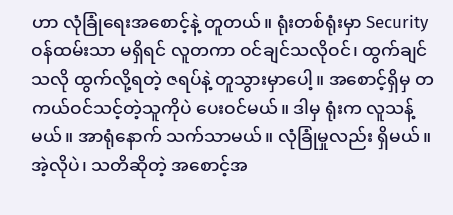ဟာ လုံခြုံရေးအစောင့်နဲ့ တူတယ်။ ရုံးတစ်ရုံးမှာ Security ဝန်ထမ်းသာ မရှိရင် လူတကာ ဝင်ချင်သလိုဝင်၊ ထွက်ချင်သလို ထွက်လို့ရတဲ့ ဇရပ်နဲ့ တူသွားမှာပေါ့။ အစောင့်ရှိမှ တကယ်ဝင်သင့်တဲ့သူကိုပဲ ပေးဝင်မယ်။ ဒါမှ ရုံးက လူသန့်မယ်။ အာရုံနောက် သက်သာမယ်။ လုံခြုံမှုလည်း ရှိမယ်။ အဲ့လိုပဲ၊ သတိဆိုတဲ့ အစောင့်အ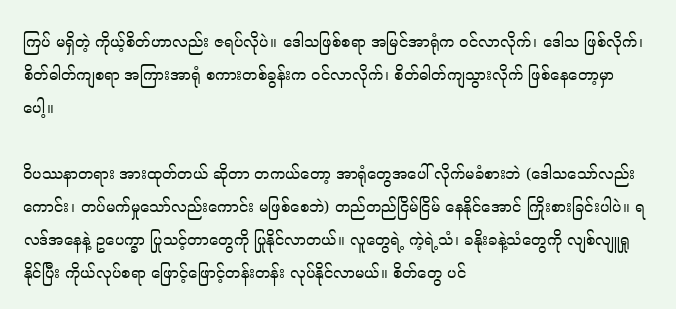ကြပ် မရှိတဲ့ ကိုယ့်စိတ်ဟာလည်း ဇရပ်လိုပဲ။ ဒေါသဖြစ်စရာ အမြင်အာရုံက ဝင်လာလိုက်၊ ဒေါသ ဖြစ်လိုက်၊ စိတ်ဓါတ်ကျစရာ အကြားအာရုံ စကားတစ်ခွန်းက ဝင်လာလိုက်၊ စိတ်ဓါတ်ကျသွားလိုက် ဖြစ်နေတော့မှာပေါ့။

ဝိပဿနာတရား အားထုတ်တယ် ဆိုတာ တကယ်တော့ အာရုံတွေအပေါ် လိုက်မခံစားဘဲ (ဒေါသသော်လည်းကောင်း၊ တပ်မက်မှုသော်လည်းကောင်း မဖြစ်စေဘဲ) တည်တည်ငြိမ်ငြိမ် နေနိုင်အောင် ကြိုးစားခြင်းပါပဲ။ ရလဒ်အနေနဲ့ ဥပေက္ခာ ပြုသင့်တာတွေကို ပြုနိုင်လာတယ်။ လူတွေရဲ့ ကဲ့ရဲ့သံ၊ ခနိုးခနဲ့သံတွေကို လျစ်လျူရှုနိုင်ပြီး ကိုယ်လုပ်စရာ ဖြောင့်ဖြောင့်တန်းတန်း လုပ်နိုင်လာမယ်။ စိတ်တွေ ပင်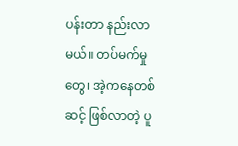ပန်းတာ နည်းလာမယ်။ တပ်မက်မှုတွေ၊ အဲ့ကနေတစ်ဆင့် ဖြစ်လာတဲ့ ပူ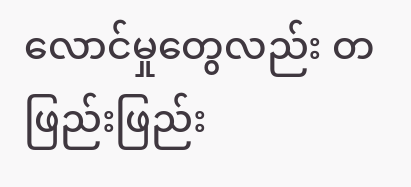လောင်မှုတွေလည်း တဖြည်းဖြည်း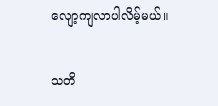လျော့ကျလာပါလိမ့်မယ်။

သတိ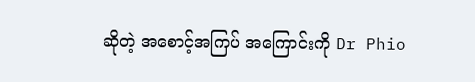ဆိုတဲ့ အစောင့်အကြပ် အကြောင်းကို Dr Phio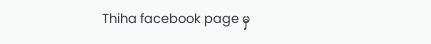Thiha facebook page မှ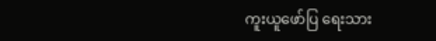ကူးယူဖော်ပြ ရေးသား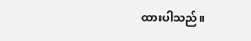ထားပါသည်။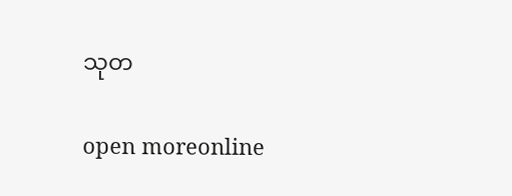သုတ

open moreonline